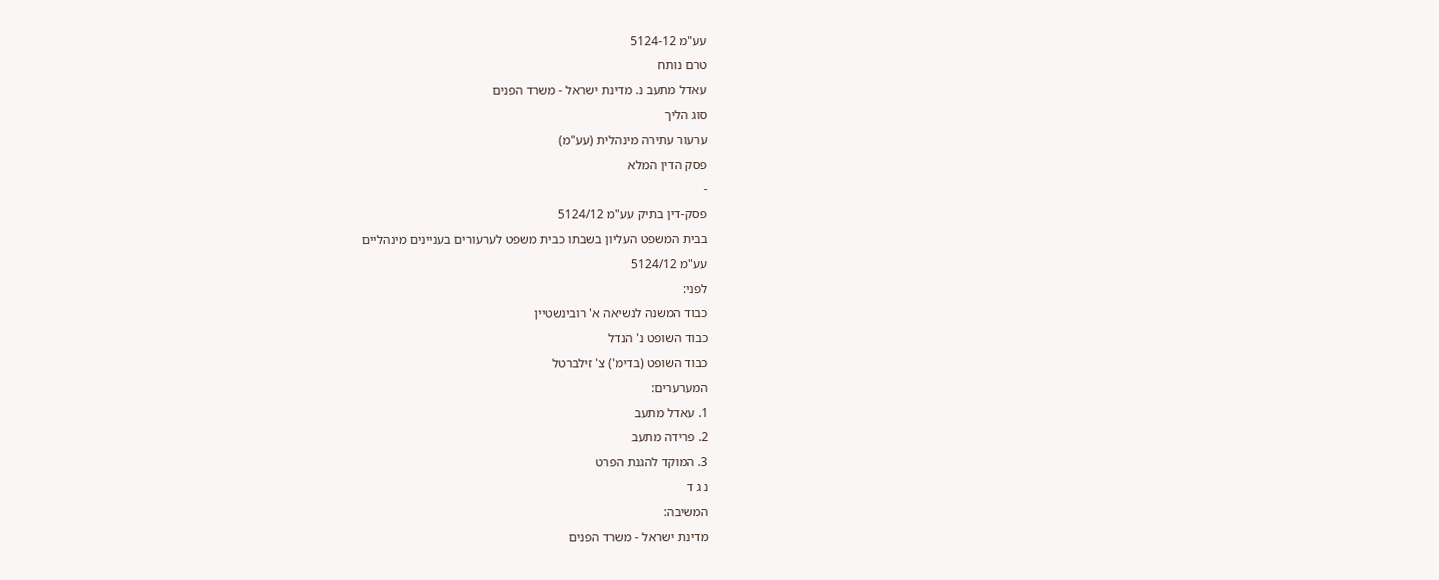עע"מ 5124-12
טרם נותח
עאדל מתעב נ. מדינת ישראל - משרד הפנים
סוג הליך
ערעור עתירה מינהלית (עע"מ)
פסק הדין המלא
-
פסק-דין בתיק עע"מ 5124/12
בבית המשפט העליון בשבתו כבית משפט לערעורים בעניינים מינהליים
עע"מ 5124/12
לפני:
כבוד המשנה לנשיאה א' רובינשטיין
כבוד השופט נ' הנדל
כבוד השופט (בדימ') צ' זילברטל
המערערים:
1. עאדל מתעב
2. פרידה מתעב
3. המוקד להגנת הפרט
נ ג ד
המשיבה:
מדינת ישראל - משרד הפנים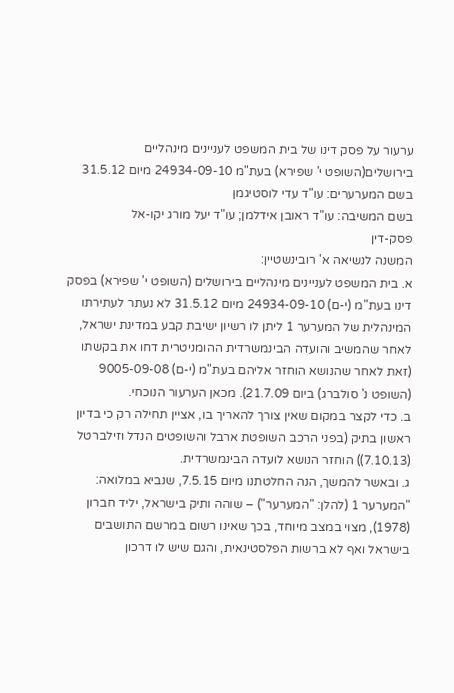ערעור על פסק דינו של בית המשפט לעניינים מינהליים בירושלים(השופט י' שפירא) בעת"מ 24934-09-10 מיום 31.5.12
בשם המערערים: עו"ד עדי לוסטיגמן
בשם המשיבה: עו"ד ראובן אידלמן; עו"ד יעל מורג יקו-אל
פסק-דין
המשנה לנשיאה א' רובינשטיין:
א. בית המשפט לעניינים מינהליים בירושלים (השופט י' שפירא) בפסק דינו בעת"מ (י-ם) 24934-09-10 מיום 31.5.12 לא נעתר לעתירתו המינהלית של המערער 1 ליתן לו רשיון ישיבת קבע במדינת ישראל, לאחר שהמשיב והועדה הבינמשרדית ההומניטרית דחו את בקשתו (זאת לאחר שהנושא הוחזר אליהם בעת"מ (י-ם) 9005-09-08 (השופט נ' סולברג) ביום 21.7.09). מכאן הערעור הנוכחי.
ב. כדי לקצר במקום שאין צורך להאריך בו, אציין תחילה רק כי בדיון ראשון בתיק (בפני הרכב השופטת ארבל והשופטים הנדל וזילברטל (7.10.13)) הוחזר הנושא לועדה הבינמשרדית.
ג. ובאשר להמשך, הנה החלטתנו מיום 7.5.15, שנביא במלואה:
"המערער 1 (להלן: "המערער") – שוהה ותיק בישראל, יליד חברון (1978), מצוי במצב מיוחד, בכך שאינו רשום במרשם התושבים בישראל ואף לא ברשות הפלסטינאית, והגם שיש לו דרכון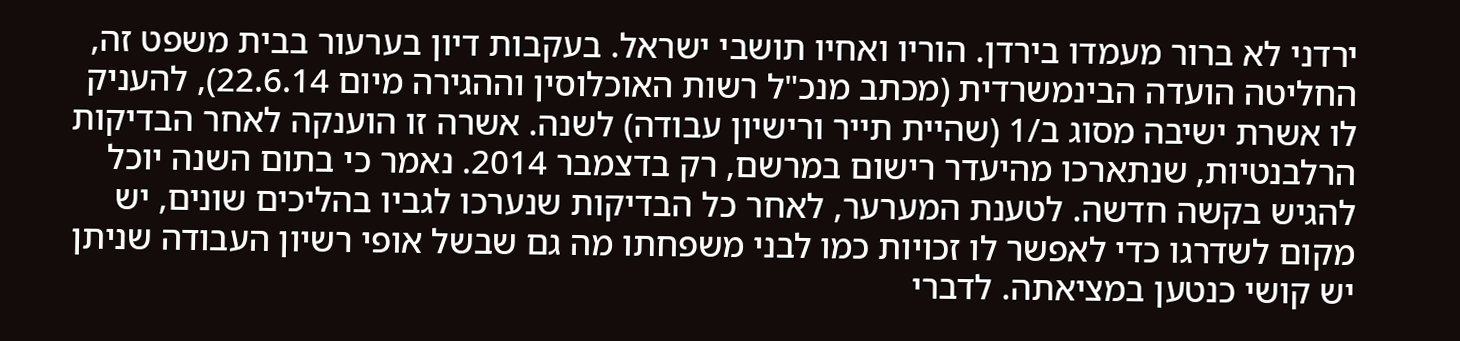ירדני לא ברור מעמדו בירדן. הוריו ואחיו תושבי ישראל. בעקבות דיון בערעור בבית משפט זה, החליטה הועדה הבינמשרדית (מכתב מנכ"ל רשות האוכלוסין וההגירה מיום 22.6.14), להעניק לו אשרת ישיבה מסוג ב/1 (שהיית תייר ורישיון עבודה) לשנה. אשרה זו הוענקה לאחר הבדיקות הרלבנטיות, שנתארכו מהיעדר רישום במרשם, רק בדצמבר 2014. נאמר כי בתום השנה יוכל להגיש בקשה חדשה. לטענת המערער, לאחר כל הבדיקות שנערכו לגביו בהליכים שונים, יש מקום לשדרגו כדי לאפשר לו זכויות כמו לבני משפחתו מה גם שבשל אופי רשיון העבודה שניתן יש קושי כנטען במציאתה. לדברי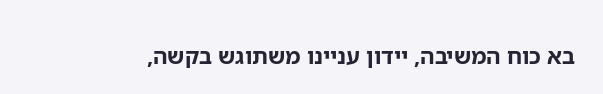בא כוח המשיבה, יידון עניינו משתוגש בקשה,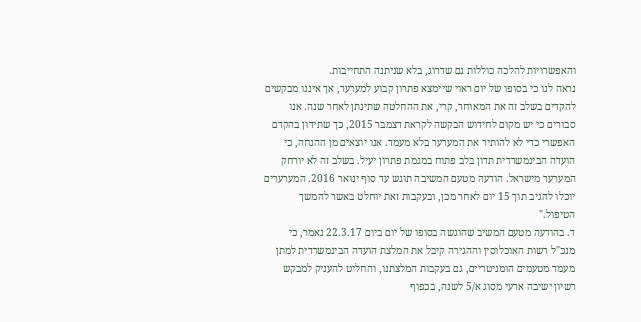והאפשרויות להלכה כוללות גם שדרוג, בלא שניתנה התחייבות.
נראה לנו כי בסופו של יום ראוי שיימצא פתרון קבוע למערער, אך איננו מבקשים להקדים בשלב זה את המאוחר, קרי, את ההחלטה שתינתן לאחר שנה. אנו סבורים כי יש מקום לחידוש הבקשה לקראת דצמבר 2015, כך שתידון בהקדם האפשרי כדי לא להותיר את המערער בלא מעמד. אנו יוצאים מן ההנחה, כי הועדה הבינמשרדית תדון בלב פתוח במגמת פתרון יעיל. בשלב זה לא יורחק המערער מישראל. הודעה מטעם המשיבה תוגש עד סוף ינואר 2016. המערערים יוכלו להגיב תוך 15 יום לאחר מכן, ובעקבות זאת יוחלט באשר להמשך הטיפול."
ד. בהודעה מטעם המשיב שהוגשה בסופו של יום ביום 22.3.17 נאמר, כי מנכ"ל רשות האוכלוסין וההגירה קיבל את המלצת הועדה הבינמשרדית למתן מעמד מטעמים הומניטריים, גם בעקבות המלצתנו, והחליט להעניק למבקש רשיון ישיבה ארעי מסוג א/5 לשנה, בכפוף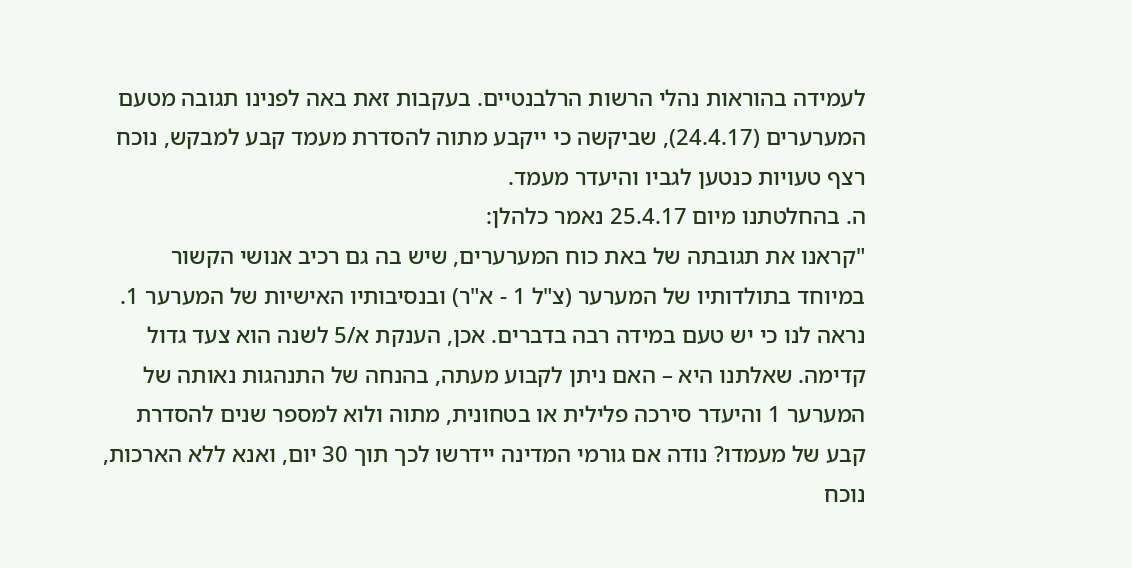לעמידה בהוראות נהלי הרשות הרלבנטיים. בעקבות זאת באה לפנינו תגובה מטעם המערערים (24.4.17), שביקשה כי ייקבע מתוה להסדרת מעמד קבע למבקש, נוכח רצף טעויות כנטען לגביו והיעדר מעמד.
ה. בהחלטתנו מיום 25.4.17 נאמר כלהלן:
"קראנו את תגובתה של באת כוח המערערים, שיש בה גם רכיב אנושי הקשור במיוחד בתולדותיו של המערער (צ"ל 1 - א"ר) ובנסיבותיו האישיות של המערער 1. נראה לנו כי יש טעם במידה רבה בדברים. אכן, הענקת א/5 לשנה הוא צעד גדול קדימה. שאלתנו היא – האם ניתן לקבוע מעתה, בהנחה של התנהגות נאותה של המערער 1 והיעדר סירכה פלילית או בטחונית, מתוה ולוא למספר שנים להסדרת קבע של מעמדו? נודה אם גורמי המדינה יידרשו לכך תוך 30 יום, ואנא ללא הארכות, נוכח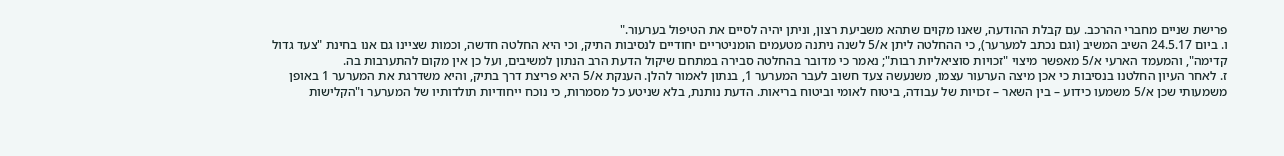פרישת שניים מחברי ההרכב. עם קבלת ההודעה, שאנו מקוים שתהא משביעת רצון, וניתן יהיה לסיים את הטיפול בערעור."
ו. ביום 24.5.17 השיב המשיב (וגם נכתב למערער), כי ההחלטה ליתן א/5 לשנה ניתנה מטעמים הומניטריים יחודיים לנסיבות התיק, וכי היא החלטה חדשה, וכמות שציינו גם אנו בחינת "צעד גדול קדימה", והמעמד הארעי א/5 מאפשר מיצוי "זכויות סוציאליות רבות"; נאמר כי מדובר בהחלטה סבירה במתחם שיקול הדעת הרב הנתון למשיבים, ועל כן אין מקום להתערבות בה.
ז. לאחר העיון החלטנו בנסיבות כי אכן מיצה הערעור עצמו, משנעשה צעד חשוב לעבר המערער 1, בנתון לאמור להלן. הענקת א/5 היא פריצת דרך בתיק, והיא משדרגת את המערער 1 באופן משמעותי שכן א/5 משמעו כידוע – בין השאר – זכויות של עבודה, ביטוח לאומי וביטוח בריאות. הדעת נותנת, בלא שניטע כל מסמרות, כי נוכח ייחודיות תולדותיו של המערער ו"הקלישות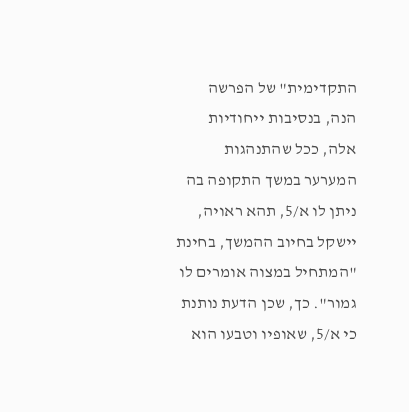התקדימית" של הפרשה הנה, בנסיבות ייחודיות אלה, ככל שהתנהגות המערער במשך התקופה בה ניתן לו א/5, תהא ראויה, יישקל בחיוב ההמשך, בחינת "המתחיל במצוה אומרים לו גמור". כך, שכן הדעת נותנת כי א/5, שאופיו וטבעו הוא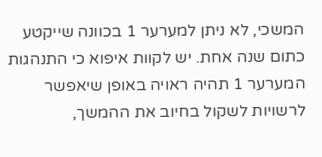המשכי, לא ניתן למערער 1 בכוונה שייקטע כתום שנה אחת. יש לקוות איפוא כי התנהגות המערער 1 תהיה ראויה באופן שיאפשר לרשויות לשקול בחיוב את ההמשך,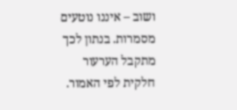ושוב – איננו נוטעים מסמרות. בנתון לכך מתקבל הערעור חלקית לפי האמור.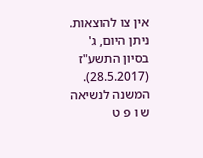אין צו להוצאות.
ניתן היום, ג' בסיון התשע"ז (28.5.2017).
המשנה לנשיאה
ש ו פ ט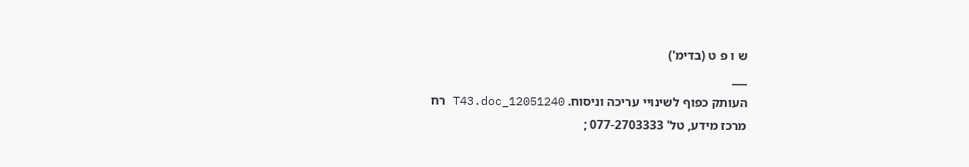ש ו פ ט (בדימ')
___
העותק כפוף לשינויי עריכה וניסוח. 12051240_T43.doc רח
מרכז מידע, טל' 077-2703333 ;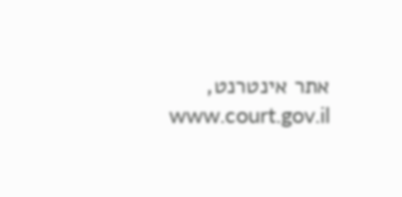אתר אינטרנט, www.court.gov.il